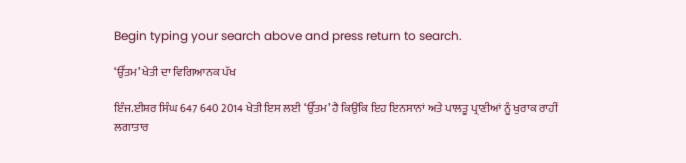Begin typing your search above and press return to search.

‘ਉੱਤਮ’ ਖੇਤੀ ਦਾ ਵਿਗਿਆਨਕ ਪੱਖ

ਇੰਜ.ਈਸ਼ਰ ਸਿੰਘ 647 640 2014 ਖੇਤੀ ਇਸ ਲਈ ‘ਉੱਤਮ’ ਹੈ ਕਿਉਂਕਿ ਇਹ ਇਨਸਾਨਾਂ ਅਤੇ ਪਾਲਤੂ ਪ੍ਰਾਣੀਆਂ ਨੂੰ ਖੁਰਾਕ ਰਾਹੀਂ ਲਗਾਤਾਰ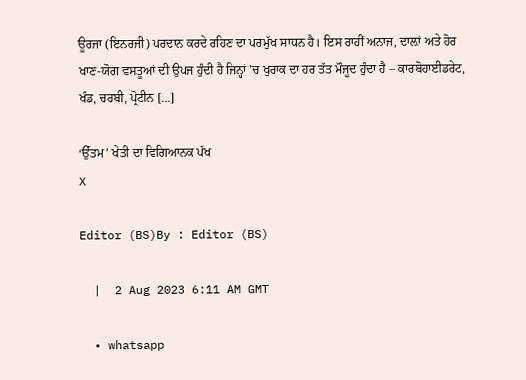ਊਰਜਾ (ਇਨਰਜੀ) ਪਰਦਾਨ ਕਰਦੇ ਰਹਿਣ ਦਾ ਪਰਮੁੱਖ ਸਾਧਨ ਹੈ। ਇਸ ਰਾਹੀਂ ਅਨਾਜ, ਦਾਲ਼ਾਂ ਅਤੇ ਹੋਰ ਖਾਣ-ਯੋਗ ਵਸਤੂਆਂ ਦੀ ਉਪਜ ਹੁੰਦੀ ਹੈ ਜਿਨ੍ਹਾਂ ’ਚ ਖੁਰਾਕ ਦਾ ਹਰ ਤੱਤ ਮੌਜੂਦ ਹੁੰਦਾ ਹੈ – ਕਾਰਬੋਹਾਈਡਰੇਟ, ਖੰਡ, ਚਰਬੀ, ਪ੍ਰੋਟੀਨ […]

‘ਉੱਤਮ’ ਖੇਤੀ ਦਾ ਵਿਗਿਆਨਕ ਪੱਖ
X

Editor (BS)By : Editor (BS)

  |  2 Aug 2023 6:11 AM GMT

  • whatsapp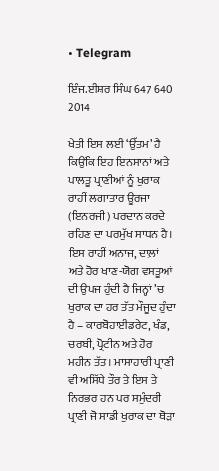• Telegram

ਇੰਜ.ਈਸ਼ਰ ਸਿੰਘ 647 640 2014

ਖੇਤੀ ਇਸ ਲਈ ‘ਉੱਤਮ’ ਹੈ ਕਿਉਂਕਿ ਇਹ ਇਨਸਾਨਾਂ ਅਤੇ ਪਾਲਤੂ ਪ੍ਰਾਣੀਆਂ ਨੂੰ ਖੁਰਾਕ ਰਾਹੀਂ ਲਗਾਤਾਰ ਊਰਜਾ (ਇਨਰਜੀ) ਪਰਦਾਨ ਕਰਦੇ ਰਹਿਣ ਦਾ ਪਰਮੁੱਖ ਸਾਧਨ ਹੈ। ਇਸ ਰਾਹੀਂ ਅਨਾਜ, ਦਾਲ਼ਾਂ ਅਤੇ ਹੋਰ ਖਾਣ-ਯੋਗ ਵਸਤੂਆਂ ਦੀ ਉਪਜ ਹੁੰਦੀ ਹੈ ਜਿਨ੍ਹਾਂ ’ਚ ਖੁਰਾਕ ਦਾ ਹਰ ਤੱਤ ਮੌਜੂਦ ਹੁੰਦਾ ਹੈ – ਕਾਰਬੋਹਾਈਡਰੇਟ, ਖੰਡ, ਚਰਬੀ, ਪ੍ਰੋਟੀਨ ਅਤੇ ਹੋਰ ਮਹੀਨ ਤੱਤ। ਮਾਸਾਹਾਰੀ ਪ੍ਰਾਣੀ ਵੀ ਅਸਿੱਧੇ ਤੌਰ ਤੇ ਇਸ ਤੇ ਨਿਰਭਰ ਹਨ ਪਰ ਸਮੁੰਦਰੀ ਪ੍ਰਾਣੀ ਜੋ ਸਾਡੀ ਖੁਰਾਕ ਦਾ ਥੋੜਾ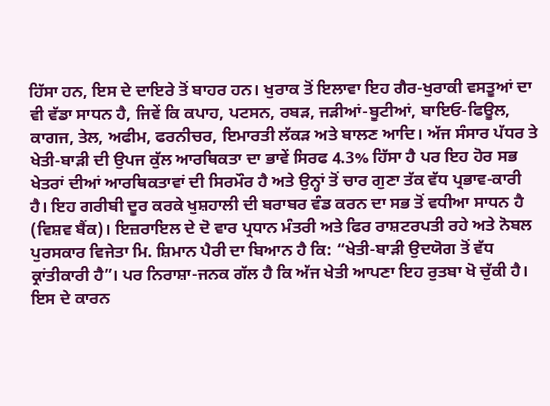ਹਿੱਸਾ ਹਨ, ਇਸ ਦੇ ਦਾਇਰੇ ਤੋਂ ਬਾਹਰ ਹਨ। ਖੁਰਾਕ ਤੋਂ ਇਲਾਵਾ ਇਹ ਗੈਰ-ਖੁਰਾਕੀ ਵਸਤੂਆਂ ਦਾ ਵੀ ਵੱਡਾ ਸਾਧਨ ਹੈ, ਜਿਵੇਂ ਕਿ ਕਪਾਹ, ਪਟਸਨ, ਰਬੜ, ਜੜੀਆਂ-ਬੂਟੀਆਂ, ਬਾਇਓ-ਫਿਊਲ, ਕਾਗਜ, ਤੇਲ, ਅਫੀਮ, ਫਰਨੀਚਰ, ਇਮਾਰਤੀ ਲੱਕੜ ਅਤੇ ਬਾਲਣ ਆਦਿ। ਅੱਜ ਸੰਸਾਰ ਪੱਧਰ ਤੇ ਖੇਤੀ-ਬਾੜੀ ਦੀ ਉਪਜ ਕੁੱਲ ਆਰਥਿਕਤਾ ਦਾ ਭਾਵੇਂ ਸਿਰਫ 4.3% ਹਿੱਸਾ ਹੈ ਪਰ ਇਹ ਹੋਰ ਸਭ ਖੇਤਰਾਂ ਦੀਆਂ ਆਰਥਿਕਤਾਵਾਂ ਦੀ ਸਿਰਮੌਰ ਹੈ ਅਤੇ ਉਨ੍ਹਾਂ ਤੋਂ ਚਾਰ ਗੁਣਾ ਤੱਕ ਵੱਧ ਪ੍ਰਭਾਵ-ਕਾਰੀ ਹੈ। ਇਹ ਗਰੀਬੀ ਦੂਰ ਕਰਕੇ ਖੁਸ਼ਹਾਲੀ ਦੀ ਬਰਾਬਰ ਵੰਡ ਕਰਨ ਦਾ ਸਭ ਤੋਂ ਵਧੀਆ ਸਾਧਨ ਹੈ (ਵਿਸ਼ਵ ਬੈਂਕ)। ਇਜ਼ਰਾਇਲ ਦੇ ਦੋ ਵਾਰ ਪ੍ਰਧਾਨ ਮੰਤਰੀ ਅਤੇ ਫਿਰ ਰਾਸ਼ਟਰਪਤੀ ਰਹੇ ਅਤੇ ਨੋਬਲ ਪੁਰਸਕਾਰ ਵਿਜੇਤਾ ਮਿ. ਸ਼ਿਮਾਨ ਪੈਰੀ ਦਾ ਬਿਆਨ ਹੈ ਕਿ: “ਖੇਤੀ-ਬਾੜੀ ਉਦਯੋਗ ਤੋਂ ਵੱਧ ਕ੍ਰਾਂਤੀਕਾਰੀ ਹੈ”। ਪਰ ਨਿਰਾਸ਼ਾ-ਜਨਕ ਗੱਲ ਹੈ ਕਿ ਅੱਜ ਖੇਤੀ ਆਪਣਾ ਇਹ ਰੁਤਬਾ ਖੋ ਚੁੱਕੀ ਹੈ। ਇਸ ਦੇ ਕਾਰਨ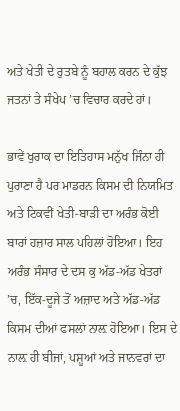ਅਤੇ ਖੇਤੀ ਦੇ ਰੁਤਬੇ ਨੂੰ ਬਹਾਲ ਕਰਨ ਦੇ ਕੁੱਝ ਜਤਨਾਂ ਤੇ ਸੰਖੇਪ ’ਚ ਵਿਚਾਰ ਕਰਦੇ ਹਾਂ।

ਭਾਵੇਂ ਖੁਰਾਕ ਦਾ ਇਤਿਹਾਸ ਮਨੁੱਖ ਜਿੰਨਾ ਹੀ ਪੁਰਾਣਾ ਹੈ ਪਰ ਮਾਡਰਨ ਕਿਸਮ ਦੀ ਨਿਯਮਿਤ ਅਤੇ ਟਿਕਵੀਂ ਖੇਤੀ-ਬਾੜੀ ਦਾ ਅਰੰਭ ਕੋਈ ਬਾਰਾਂ ਹਜ਼ਾਰ ਸਾਲ ਪਹਿਲਾਂ ਹੋਇਆ। ਇਹ ਅਰੰਭ ਸੰਸਾਰ ਦੇ ਦਸ ਕੁ ਅੱਡ-ਅੱਡ ਖੇਤਰਾਂ ’ਚ, ਇੱਕ-ਦੂਜੇ ਤੋਂ ਅਜ਼ਾਦ ਅਤੇ ਅੱਡ-ਅੱਡ ਕਿਸਮ ਦੀਆਂ ਫਸਲਾਂ ਨਾਲ਼ ਹੋਇਆ। ਇਸ ਦੇ ਨਾਲ਼ ਹੀ ਬੀਜਾਂ, ਪਸ਼ੂਆਂ ਅਤੇ ਜਾਨਵਰਾਂ ਦਾ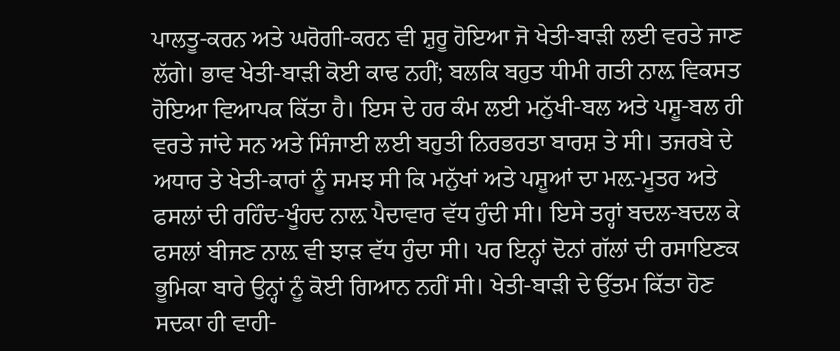ਪਾਲਤੂ-ਕਰਨ ਅਤੇ ਘਰੋਗੀ-ਕਰਨ ਵੀ ਸ਼ੁਰੂ ਹੋਇਆ ਜੋ ਖੇਤੀ-ਬਾੜੀ ਲਈ ਵਰਤੇ ਜਾਣ ਲੱਗੇ। ਭਾਵ ਖੇਤੀ-ਬਾੜੀ ਕੋਈ ਕਾਢ ਨਹੀਂ; ਬਲਕਿ ਬਹੁਤ ਧੀਮੀ ਗਤੀ ਨਾਲ਼ ਵਿਕਸਤ ਹੋਇਆ ਵਿਆਪਕ ਕਿੱਤਾ ਹੈ। ਇਸ ਦੇ ਹਰ ਕੰਮ ਲਈ ਮਨੁੱਖੀ-ਬਲ ਅਤੇ ਪਸ਼ੂ-ਬਲ ਹੀ ਵਰਤੇ ਜਾਂਦੇ ਸਨ ਅਤੇ ਸਿੰਜਾਈ ਲਈ ਬਹੁਤੀ ਨਿਰਭਰਤਾ ਬਾਰਸ਼ ਤੇ ਸੀ। ਤਜਰਬੇ ਦੇ ਅਧਾਰ ਤੇ ਖੇਤੀ-ਕਾਰਾਂ ਨੂੰ ਸਮਝ ਸੀ ਕਿ ਮਨੁੱਖਾਂ ਅਤੇ ਪਸ਼ੂਆਂ ਦਾ ਮਲ਼-ਮੂਤਰ ਅਤੇ ਫਸਲਾਂ ਦੀ ਰਹਿੰਦ-ਖੂੰਹਦ ਨਾਲ਼ ਪੈਦਾਵਾਰ ਵੱਧ ਹੁੰਦੀ ਸੀ। ਇਸੇ ਤਰ੍ਹਾਂ ਬਦਲ-ਬਦਲ ਕੇ ਫਸਲਾਂ ਬੀਜਣ ਨਾਲ਼ ਵੀ ਝਾੜ ਵੱਧ ਹੁੰਦਾ ਸੀ। ਪਰ ਇਨ੍ਹਾਂ ਦੋਨਾਂ ਗੱਲਾਂ ਦੀ ਰਸਾਇਣਕ ਭੂਮਿਕਾ ਬਾਰੇ ਉਨ੍ਹਾਂ ਨੂੰ ਕੋਈ ਗਿਆਨ ਨਹੀਂ ਸੀ। ਖੇਤੀ-ਬਾੜੀ ਦੇ ਉੱਤਮ ਕਿੱਤਾ ਹੋਣ ਸਦਕਾ ਹੀ ਵਾਹੀ-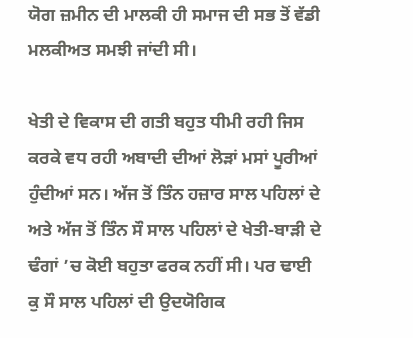ਯੋਗ ਜ਼ਮੀਨ ਦੀ ਮਾਲਕੀ ਹੀ ਸਮਾਜ ਦੀ ਸਭ ਤੋਂ ਵੱਡੀ ਮਲਕੀਅਤ ਸਮਝੀ ਜਾਂਦੀ ਸੀ।

ਖੇਤੀ ਦੇ ਵਿਕਾਸ ਦੀ ਗਤੀ ਬਹੁਤ ਧੀਮੀ ਰਹੀ ਜਿਸ ਕਰਕੇ ਵਧ ਰਹੀ ਅਬਾਦੀ ਦੀਆਂ ਲੋੜਾਂ ਮਸਾਂ ਪੂਰੀਆਂ ਹੁੰਦੀਆਂ ਸਨ। ਅੱਜ ਤੋਂ ਤਿੰਨ ਹਜ਼ਾਰ ਸਾਲ ਪਹਿਲਾਂ ਦੇ ਅਤੇ ਅੱਜ ਤੋਂ ਤਿੰਨ ਸੌ ਸਾਲ ਪਹਿਲਾਂ ਦੇ ਖੇਤੀ-ਬਾੜੀ ਦੇ ਢੰਗਾਂ ’ਚ ਕੋਈ ਬਹੁਤਾ ਫਰਕ ਨਹੀਂ ਸੀ। ਪਰ ਢਾਈ ਕੁ ਸੌ ਸਾਲ ਪਹਿਲਾਂ ਦੀ ਉਦਯੋਗਿਕ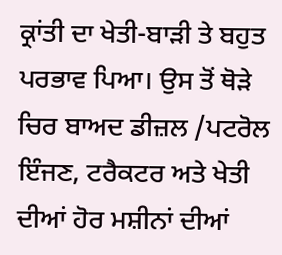ਕ੍ਰਾਂਤੀ ਦਾ ਖੇਤੀ-ਬਾੜੀ ਤੇ ਬਹੁਤ ਪਰਭਾਵ ਪਿਆ। ਉਸ ਤੋਂ ਥੋੜੇ ਚਿਰ ਬਾਅਦ ਡੀਜ਼ਲ /ਪਟਰੋਲ ਇੰਜਣ, ਟਰੈਕਟਰ ਅਤੇ ਖੇਤੀ ਦੀਆਂ ਹੋਰ ਮਸ਼ੀਨਾਂ ਦੀਆਂ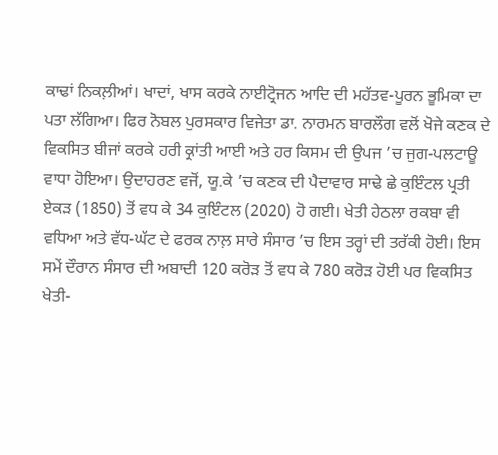ਕਾਢਾਂ ਨਿਕਲ਼ੀਆਂ। ਖਾਦਾਂ, ਖਾਸ ਕਰਕੇ ਨਾਈਟ੍ਰੋਜਨ ਆਦਿ ਦੀ ਮਹੱਤਵ-ਪੂਰਨ ਭੂਮਿਕਾ ਦਾ ਪਤਾ ਲੱਗਿਆ। ਫਿਰ ਨੋਬਲ ਪੁਰਸਕਾਰ ਵਿਜੇਤਾ ਡਾ. ਨਾਰਮਨ ਬਾਰਲੌਗ ਵਲੋਂ ਖੋਜੇ ਕਣਕ ਦੇ ਵਿਕਸਿਤ ਬੀਜਾਂ ਕਰਕੇ ਹਰੀ ਕ੍ਰਾਂਤੀ ਆਈ ਅਤੇ ਹਰ ਕਿਸਮ ਦੀ ਉਪਜ ’ਚ ਜੁਗ-ਪਲਟਾਊ ਵਾਧਾ ਹੋਇਆ। ਉਦਾਹਰਣ ਵਜੋਂ, ਯੂ.ਕੇ ’ਚ ਕਣਕ ਦੀ ਪੈਦਾਵਾਰ ਸਾਢੇ ਛੇ ਕੁਇੰਟਲ ਪ੍ਰਤੀ ਏਕੜ (1850) ਤੋਂ ਵਧ ਕੇ 34 ਕੁਇੰਟਲ (2020) ਹੋ ਗਈ। ਖੇਤੀ ਹੇਠਲਾ ਰਕਬਾ ਵੀ ਵਧਿਆ ਅਤੇ ਵੱਧ-ਘੱਟ ਦੇ ਫਰਕ ਨਾਲ਼ ਸਾਰੇ ਸੰਸਾਰ ’ਚ ਇਸ ਤਰ੍ਹਾਂ ਦੀ ਤਰੱਕੀ ਹੋਈ। ਇਸ ਸਮੇਂ ਦੌਰਾਨ ਸੰਸਾਰ ਦੀ ਅਬਾਦੀ 120 ਕਰੋੜ ਤੋਂ ਵਧ ਕੇ 780 ਕਰੋੜ ਹੋਈ ਪਰ ਵਿਕਸਿਤ ਖੇਤੀ-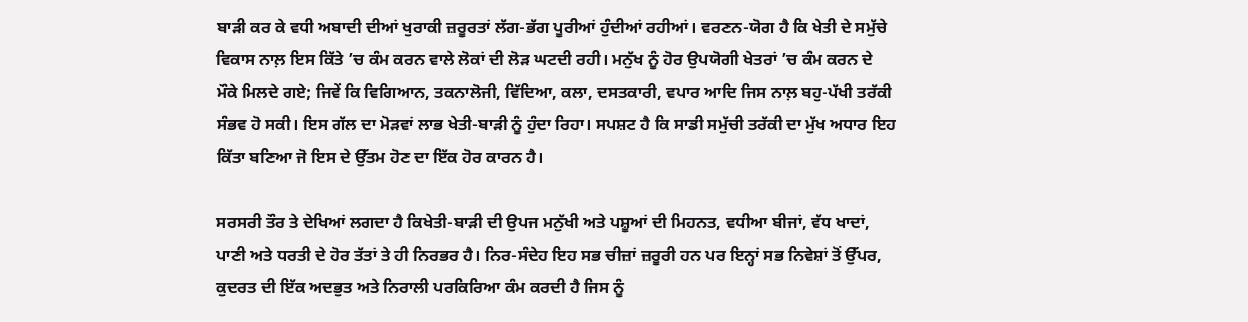ਬਾੜੀ ਕਰ ਕੇ ਵਧੀ ਅਬਾਦੀ ਦੀਆਂ ਖੁਰਾਕੀ ਜ਼ਰੂਰਤਾਂ ਲੱਗ-ਭੱਗ ਪੂਰੀਆਂ ਹੁੰਦੀਆਂ ਰਹੀਆਂ। ਵਰਣਨ-ਯੋਗ ਹੈ ਕਿ ਖੇਤੀ ਦੇ ਸਮੁੱਚੇ ਵਿਕਾਸ ਨਾਲ਼ ਇਸ ਕਿੱਤੇ ’ਚ ਕੰਮ ਕਰਨ ਵਾਲੇ ਲੋਕਾਂ ਦੀ ਲੋੜ ਘਟਦੀ ਰਹੀ। ਮਨੁੱਖ ਨੂੰ ਹੋਰ ਉਪਯੋਗੀ ਖੇਤਰਾਂ ’ਚ ਕੰਮ ਕਰਨ ਦੇ ਮੌਕੇ ਮਿਲਦੇ ਗਏ; ਜਿਵੇਂ ਕਿ ਵਿਗਿਆਨ, ਤਕਨਾਲੋਜੀ, ਵਿੱਦਿਆ, ਕਲਾ, ਦਸਤਕਾਰੀ, ਵਪਾਰ ਆਦਿ ਜਿਸ ਨਾਲ਼ ਬਹੁ-ਪੱਖੀ ਤਰੱਕੀ ਸੰਭਵ ਹੋ ਸਕੀ। ਇਸ ਗੱਲ ਦਾ ਮੋੜਵਾਂ ਲਾਭ ਖੇਤੀ-ਬਾੜੀ ਨੂੰ ਹੁੰਦਾ ਰਿਹਾ। ਸਪਸ਼ਟ ਹੈ ਕਿ ਸਾਡੀ ਸਮੁੱਚੀ ਤਰੱਕੀ ਦਾ ਮੁੱਖ ਅਧਾਰ ਇਹ ਕਿੱਤਾ ਬਣਿਆ ਜੋ ਇਸ ਦੇ ਉੱਤਮ ਹੋਣ ਦਾ ਇੱਕ ਹੋਰ ਕਾਰਨ ਹੈ।

ਸਰਸਰੀ ਤੌਰ ਤੇ ਦੇਖਿਆਂ ਲਗਦਾ ਹੈ ਕਿਖੇਤੀ-ਬਾੜੀ ਦੀ ਉਪਜ ਮਨੁੱਖੀ ਅਤੇ ਪਸ਼ੂਆਂ ਦੀ ਮਿਹਨਤ, ਵਧੀਆ ਬੀਜਾਂ, ਵੱਧ ਖਾਦਾਂ, ਪਾਣੀ ਅਤੇ ਧਰਤੀ ਦੇ ਹੋਰ ਤੱਤਾਂ ਤੇ ਹੀ ਨਿਰਭਰ ਹੈ। ਨਿਰ-ਸੰਦੇਹ ਇਹ ਸਭ ਚੀਜ਼ਾਂ ਜ਼ਰੂਰੀ ਹਨ ਪਰ ਇਨ੍ਹਾਂ ਸਭ ਨਿਵੇਸ਼ਾਂ ਤੋਂ ਉੱਪਰ, ਕੁਦਰਤ ਦੀ ਇੱਕ ਅਦਭੁਤ ਅਤੇ ਨਿਰਾਲੀ ਪਰਕਿਰਿਆ ਕੰਮ ਕਰਦੀ ਹੈ ਜਿਸ ਨੂੰ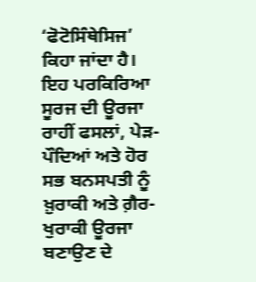‘ਫੋਟੋਸਿੰਥੇਸਿਜ’ ਕਿਹਾ ਜਾਂਦਾ ਹੈ। ਇਹ ਪਰਕਿਰਿਆ ਸੂਰਜ ਦੀ ਊਰਜਾ ਰਾਹੀਂ ਫਸਲਾਂ, ਪੇੜ-ਪੌਦਿਆਂ ਅਤੇ ਹੋਰ ਸਭ ਬਨਸਪਤੀ ਨੂੰ ਖ਼ੁਰਾਕੀ ਅਤੇ ਗ਼ੈਰ-ਖੁਰਾਕੀ ਊਰਜਾ ਬਣਾਉਣ ਦੇ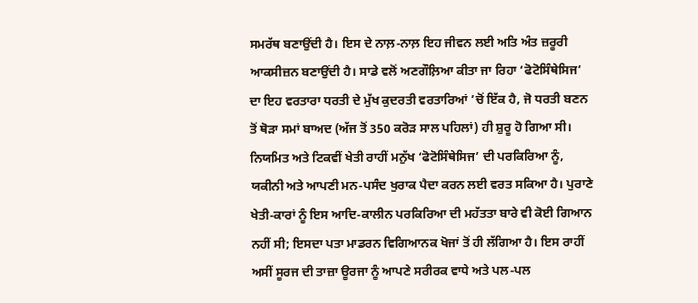ਸਮਰੱਥ ਬਣਾਉਂਦੀ ਹੈ। ਇਸ ਦੇ ਨਾਲ਼-ਨਾਲ਼ ਇਹ ਜੀਵਨ ਲਈ ਅਤਿ ਅੰਤ ਜ਼ਰੂਰੀ ਆਕਸੀਜ਼ਨ ਬਣਾਉਂਦੀ ਹੈ। ਸਾਡੇ ਵਲੋਂ ਅਣਗੌਲ਼ਿਆ ਕੀਤਾ ਜਾ ਰਿਹਾ ‘ਫੋਟੋਸਿੰਥੇਸਿਜ’ ਦਾ ਇਹ ਵਰਤਾਰਾ ਧਰਤੀ ਦੇ ਮੁੱਖ ਕੁਦਰਤੀ ਵਰਤਾਰਿਆਂ ’ਚੋਂ ਇੱਕ ਹੈ, ਜੋ ਧਰਤੀ ਬਣਨ ਤੋਂ ਥੋੜਾ ਸਮਾਂ ਬਾਅਦ (ਅੱਜ ਤੋਂ 350 ਕਰੋੜ ਸਾਲ ਪਹਿਲਾਂ) ਹੀ ਸ਼ੁਰੂ ਹੋ ਗਿਆ ਸੀ। ਨਿਯਮਿਤ ਅਤੇ ਟਿਕਵੀਂ ਖੇਤੀ ਰਾਹੀਂ ਮਨੁੱਖ ‘ਫੋਟੋਸਿੰਥੇਸਿਜ’ ਦੀ ਪਰਕਿਰਿਆ ਨੂੰ, ਯਕੀਨੀ ਅਤੇ ਆਪਣੀ ਮਨ-ਪਸੰਦ ਖੁਰਾਕ ਪੈਦਾ ਕਰਨ ਲਈ ਵਰਤ ਸਕਿਆ ਹੈ। ਪੁਰਾਣੇ ਖੇਤੀ-ਕਾਰਾਂ ਨੂੰ ਇਸ ਆਦਿ-ਕਾਲੀਨ ਪਰਕਿਰਿਆ ਦੀ ਮਹੱਤਤਾ ਬਾਰੇ ਵੀ ਕੋਈ ਗਿਆਨ ਨਹੀਂ ਸੀ; ਇਸਦਾ ਪਤਾ ਮਾਡਰਨ ਵਿਗਿਆਨਕ ਖੋਜਾਂ ਤੋਂ ਹੀ ਲੱਗਿਆ ਹੈ। ਇਸ ਰਾਹੀਂ ਅਸੀਂ ਸੂਰਜ ਦੀ ਤਾਜ਼ਾ ਊਰਜਾ ਨੂੰ ਆਪਣੇ ਸਰੀਰਕ ਵਾਧੇ ਅਤੇ ਪਲ-ਪਲ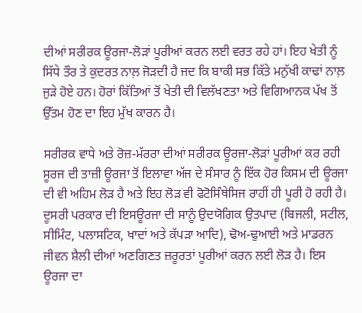ਦੀਆਂ ਸਰੀਰਕ ਊਰਜਾ-ਲੋੜਾਂ ਪੂਰੀਆਂ ਕਰਨ ਲਈ ਵਰਤ ਰਹੇ ਹਾਂ। ਇਹ ਖੇਤੀ ਨੂੰ ਸਿੱਧੇ ਤੌਰ ਤੇ ਕੁਦਰਤ ਨਾਲ਼ ਜੋੜਦੀ ਹੈ ਜਦ ਕਿ ਬਾਕੀ ਸਭ ਕਿੱਤੇ ਮਨੁੱਖੀ ਕਾਢਾਂ ਨਾਲ਼ ਜੁੜੇ ਹੋਏ ਹਨ। ਹੋਰਾਂ ਕਿੱਤਿਆਂ ਤੋਂ ਖੇਤੀ ਦੀ ਵਿਲੱਖਣਤਾ ਅਤੇ ਵਿਗਿਆਨਕ ਪੱਖ ਤੋਂ ਉੱਤਮ ਹੋਣ ਦਾ ਇਹ ਮੁੱਖ ਕਾਰਨ ਹੈ।

ਸਰੀਰਕ ਵਾਧੇ ਅਤੇ ਰੋਜ਼-ਮੱਰਰਾ ਦੀਆਂ ਸਰੀਰਕ ਊਰਜਾ-ਲੋੜਾਂ ਪੂਰੀਆਂ ਕਰ ਰਹੀ ਸੂਰਜ ਦੀ ਤਾਜ਼ੀ ਊਰਜਾ ਤੋਂ ਇਲਾਵਾ ਅੱਜ ਦੇ ਸੰਸਾਰ ਨੂੰ ਇੱਕ ਹੋਰ ਕਿਸਮ ਦੀ ਊਰਜਾ ਦੀ ਵੀ ਅਹਿਮ ਲੋੜ ਹੈ ਅਤੇ ਇਹ ਲੋੜ ਵੀ ਫੋਟੋਸਿੰਥੇਸਿਜ ਰਾਹੀਂ ਹੀ ਪੂਰੀ ਹੋ ਰਹੀ ਹੈ। ਦੂਸਰੀ ਪਰਕਾਰ ਦੀ ਇਸਊਰਜਾ ਦੀ ਸਾਨੂੰ ਉਦਯੋਗਿਕ ਉਤਪਾਦ (ਬਿਜਲੀ, ਸਟੀਲ, ਸੀਮਿੰਟ, ਪਲਾਸਟਿਕ, ਖਾਦਾਂ ਅਤੇ ਕੱਪੜਾ ਆਦਿ), ਢੋਅ-ਢੁਆਈ ਅਤੇ ਮਾਡਰਨ ਜੀਵਨ ਸ਼ੈਲੀ ਦੀਆਂ ਅਣਗਿਣਤ ਜ਼ਰੂਰਤਾਂ ਪੂਰੀਆਂ ਕਰਨ ਲਈ ਲੋੜ ਹੈ। ਇਸ ਊਰਜਾ ਦਾ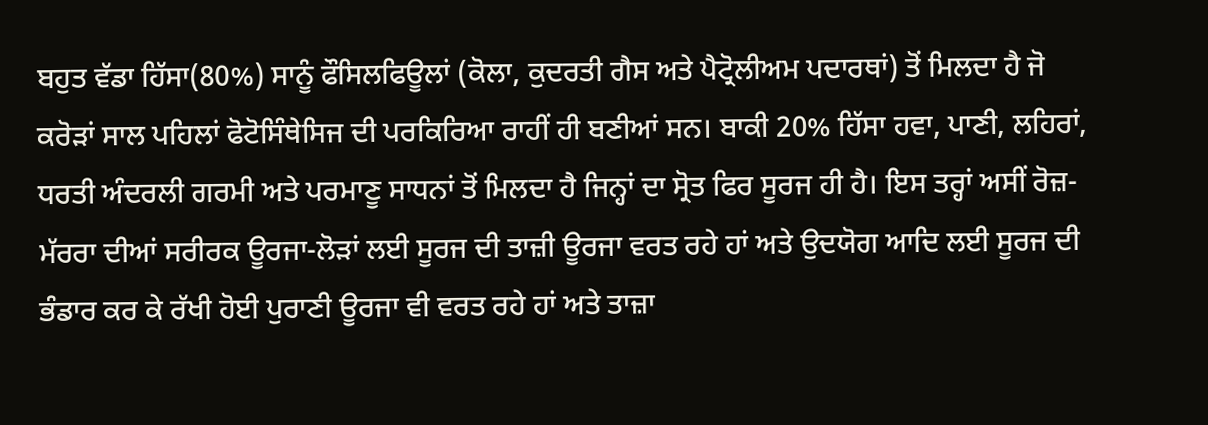ਬਹੁਤ ਵੱਡਾ ਹਿੱਸਾ(80%) ਸਾਨੂੰ ਫੌਸਿਲਫਿਊਲਾਂ (ਕੋਲਾ, ਕੁਦਰਤੀ ਗੈਸ ਅਤੇ ਪੈਟ੍ਰੋਲੀਅਮ ਪਦਾਰਥਾਂ) ਤੋਂ ਮਿਲਦਾ ਹੈ ਜੋ ਕਰੋੜਾਂ ਸਾਲ ਪਹਿਲਾਂ ਫੋਟੋਸਿੰਥੇਸਿਜ ਦੀ ਪਰਕਿਰਿਆ ਰਾਹੀਂ ਹੀ ਬਣੀਆਂ ਸਨ। ਬਾਕੀ 20% ਹਿੱਸਾ ਹਵਾ, ਪਾਣੀ, ਲਹਿਰਾਂ, ਧਰਤੀ ਅੰਦਰਲੀ ਗਰਮੀ ਅਤੇ ਪਰਮਾਣੂ ਸਾਧਨਾਂ ਤੋਂ ਮਿਲਦਾ ਹੈ ਜਿਨ੍ਹਾਂ ਦਾ ਸ੍ਰੋਤ ਫਿਰ ਸੂਰਜ ਹੀ ਹੈ। ਇਸ ਤਰ੍ਹਾਂ ਅਸੀਂ ਰੋਜ਼-ਮੱਰਰਾ ਦੀਆਂ ਸਰੀਰਕ ਊਰਜਾ-ਲੋੜਾਂ ਲਈ ਸੂਰਜ ਦੀ ਤਾਜ਼ੀ ਊਰਜਾ ਵਰਤ ਰਹੇ ਹਾਂ ਅਤੇ ਉਦਯੋਗ ਆਦਿ ਲਈ ਸੂਰਜ ਦੀ ਭੰਡਾਰ ਕਰ ਕੇ ਰੱਖੀ ਹੋਈ ਪੁਰਾਣੀ ਊਰਜਾ ਵੀ ਵਰਤ ਰਹੇ ਹਾਂ ਅਤੇ ਤਾਜ਼ਾ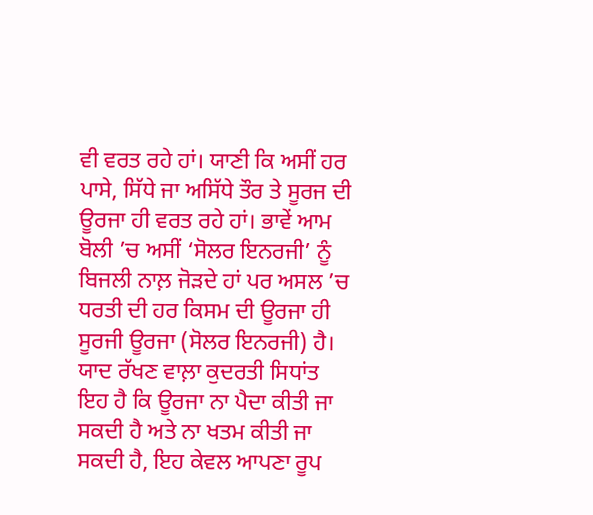ਵੀ ਵਰਤ ਰਹੇ ਹਾਂ। ਯਾਣੀ ਕਿ ਅਸੀਂ ਹਰ ਪਾਸੇ, ਸਿੱਧੇ ਜਾ ਅਸਿੱਧੇ ਤੌਰ ਤੇ ਸੂਰਜ ਦੀ ਊਰਜਾ ਹੀ ਵਰਤ ਰਹੇ ਹਾਂ। ਭਾਵੇਂ ਆਮ ਬੋਲੀ ’ਚ ਅਸੀਂ ‘ਸੋਲਰ ਇਨਰਜੀ’ ਨੂੰ ਬਿਜਲੀ ਨਾਲ਼ ਜੋੜਦੇ ਹਾਂ ਪਰ ਅਸਲ ’ਚ ਧਰਤੀ ਦੀ ਹਰ ਕਿਸਮ ਦੀ ਊਰਜਾ ਹੀ ਸੂਰਜੀ ਊਰਜਾ (ਸੋਲਰ ਇਨਰਜੀ) ਹੈ। ਯਾਦ ਰੱਖਣ ਵਾਲ਼ਾ ਕੁਦਰਤੀ ਸਿਧਾਂਤ ਇਹ ਹੈ ਕਿ ਊਰਜਾ ਨਾ ਪੈਦਾ ਕੀਤੀ ਜਾ ਸਕਦੀ ਹੈ ਅਤੇ ਨਾ ਖਤਮ ਕੀਤੀ ਜਾ ਸਕਦੀ ਹੈ, ਇਹ ਕੇਵਲ ਆਪਣਾ ਰੂਪ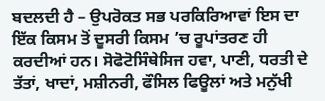ਬਦਲਦੀ ਹੈ – ਉਪਰੋਕਤ ਸਭ ਪਰਕਿਰਿਆਵਾਂ ਇਸ ਦਾ ਇੱਕ ਕਿਸਮ ਤੋਂ ਦੂਸਰੀ ਕਿਸਮ ’ਚ ਰੂਪਾਂਤਰਣ ਹੀ ਕਰਦੀਆਂ ਹਨ। ਸੋਫੋਟੋਸਿੰਥੇਸਿਜ ਹਵਾ, ਪਾਣੀ, ਧਰਤੀ ਦੇ ਤੱਤਾਂ, ਖਾਦਾਂ, ਮਸ਼ੀਨਰੀ, ਫੌਸਿਲ ਫਿਊਲਾਂ ਅਤੇ ਮਨੁੱਖੀ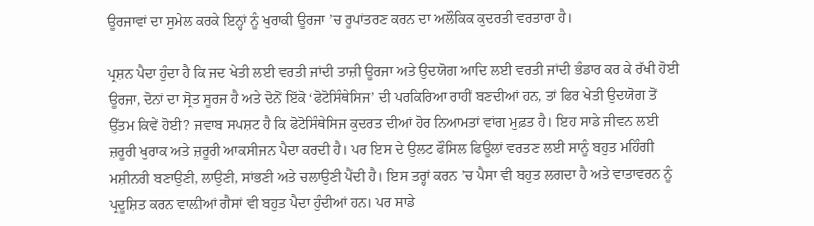ਊਰਜਾਵਾਂ ਦਾ ਸੁਮੇਲ ਕਰਕੇ ਇਨ੍ਹਾਂ ਨੂੰ ਖੁਰਾਕੀ ਊਰਜਾ ’ਚ ਰੂਪਾਂਤਰਣ ਕਰਨ ਦਾ ਅਲੌਕਿਕ ਕੁਦਰਤੀ ਵਰਤਾਰਾ ਹੈ।

ਪ੍ਰਸ਼ਨ ਪੈਦਾ ਹੁੰਦਾ ਹੈ ਕਿ ਜਦ ਖੇਤੀ ਲਈ ਵਰਤੀ ਜਾਂਦੀ ਤਾਜ਼ੀ ਊਰਜਾ ਅਤੇ ਉਦਯੋਗ ਆਦਿ ਲਈ ਵਰਤੀ ਜਾਂਦੀ ਭੰਡਾਰ ਕਰ ਕੇ ਰੱਖੀ ਹੋਈ ਊਰਜਾ, ਦੋਨਾਂ ਦਾ ਸ੍ਰੋਤ ਸੂਰਜ ਹੈ ਅਤੇ ਦੋਨੋਂ ਇੱਕੋ ‘ਫੋਟੋਸਿੰਥੇਸਿਜ’ ਦੀ ਪਰਕਿਰਿਆ ਰਾਹੀਂ ਬਣਦੀਆਂ ਹਨ, ਤਾਂ ਫਿਰ ਖੇਤੀ ਉਦਯੋਗ ਤੋਂ ਉੱਤਮ ਕਿਵੇਂ ਹੋਈ? ਜਵਾਬ ਸਪਸ਼ਟ ਹੈ ਕਿ ਫੋਟੋਸਿੰਥੇਸਿਜ ਕੁਦਰਤ ਦੀਆਂ ਹੋਰ ਨਿਆਮਤਾਂ ਵਾਂਗ ਮੁਫ਼ਤ ਹੈ। ਇਹ ਸਾਡੇ ਜੀਵਨ ਲਈ ਜ਼ਰੂਰੀ ਖੁਰਾਕ ਅਤੇ ਜ਼ਰੂਰੀ ਆਕਸੀਜਨ ਪੈਦਾ ਕਰਦੀ ਹੈ। ਪਰ ਇਸ ਦੇ ਉਲਟ ਫੌਸਿਲ ਫਿਊਲਾਂ ਵਰਤਣ ਲਈ ਸਾਨੂੰ ਬਹੁਤ ਮਹਿੰਗੀ ਮਸ਼ੀਨਰੀ ਬਣਾਉਣੀ, ਲਾਉਣੀ, ਸਾਂਭਣੀ ਅਤੇ ਚਲਾਉਣੀ ਪੈਂਦੀ ਹੈ। ਇਸ ਤਰ੍ਹਾਂ ਕਰਨ ’ਚ ਪੈਸਾ ਵੀ ਬਹੁਤ ਲਗਦਾ ਹੈ ਅਤੇ ਵਾਤਾਵਰਨ ਨੂੰ ਪ੍ਰਦੂਸ਼ਿਤ ਕਰਨ ਵਾਲ਼ੀਆਂ ਗੈਸਾਂ ਵੀ ਬਹੁਤ ਪੈਦਾ ਹੁੰਦੀਆਂ ਹਨ। ਪਰ ਸਾਡੇ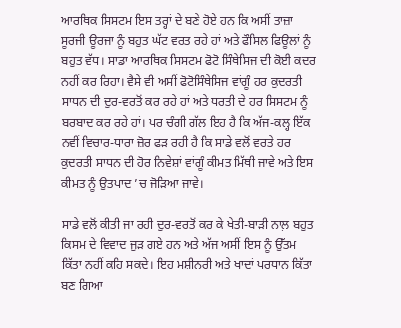ਆਰਥਿਕ ਸਿਸਟਮ ਇਸ ਤਰ੍ਹਾਂ ਦੇ ਬਣੇ ਹੋਏ ਹਨ ਕਿ ਅਸੀਂ ਤਾਜ਼ਾ ਸੂਰਜੀ ਊਰਜਾ ਨੂੰ ਬਹੁਤ ਘੱਟ ਵਰਤ ਰਹੇ ਹਾਂ ਅਤੇ ਫੌਸਿਲ ਫਿਊਲਾਂ ਨੂੰ ਬਹੁਤ ਵੱਧ। ਸਾਡਾ ਆਰਥਿਕ ਸਿਸਟਮ ਫੋਟੋ ਸਿੰਥੇਸਿਜ ਦੀ ਕੋਈ ਕਦਰ ਨਹੀਂ ਕਰ ਰਿਹਾ। ਵੈਸੇ ਵੀ ਅਸੀਂ ਫੋਟੋਸਿੰਥੇਸਿਜ ਵਾਂਗੂੰ ਹਰ ਕੁਦਰਤੀ ਸਾਧਨ ਦੀ ਦੁਰ-ਵਰਤੋਂ ਕਰ ਰਹੇ ਹਾਂ ਅਤੇ ਧਰਤੀ ਦੇ ਹਰ ਸਿਸਟਮ ਨੂੰ ਬਰਬਾਦ ਕਰ ਰਹੇ ਹਾਂ। ਪਰ ਚੰਗੀ ਗੱਲ ਇਹ ਹੈ ਕਿ ਅੱਜ-ਕਲ੍ਹ ਇੱਕ ਨਵੀਂ ਵਿਚਾਰ-ਧਾਰਾ ਜ਼ੋਰ ਫੜ ਰਹੀ ਹੈ ਕਿ ਸਾਡੇ ਵਲੋਂ ਵਰਤੇ ਹਰ ਕੁਦਰਤੀ ਸਾਧਨ ਦੀ ਹੋਰ ਨਿਵੇਸ਼ਾਂ ਵਾਂਗੂੰ ਕੀਮਤ ਮਿੱਥੀ ਜਾਵੇ ਅਤੇ ਇਸ ਕੀਮਤ ਨੂੰ ਉਤਪਾਦ ’ਚ ਜੋੜਿਆ ਜਾਵੇ।

ਸਾਡੇ ਵਲੋਂ ਕੀਤੀ ਜਾ ਰਹੀ ਦੁਰ-ਵਰਤੋਂ ਕਰ ਕੇ ਖੇਤੀ-ਬਾੜੀ ਨਾਲ਼ ਬਹੁਤ ਕਿਸਮ ਦੇ ਵਿਵਾਦ ਜੁੜ ਗਏ ਹਨ ਅਤੇ ਅੱਜ ਅਸੀਂ ਇਸ ਨੂੰ ਉੱਤਮ ਕਿੱਤਾ ਨਹੀਂ ਕਹਿ ਸਕਦੇ। ਇਹ ਮਸ਼ੀਨਰੀ ਅਤੇ ਖਾਦਾਂ ਪਰਧਾਨ ਕਿੱਤਾ ਬਣ ਗਿਆ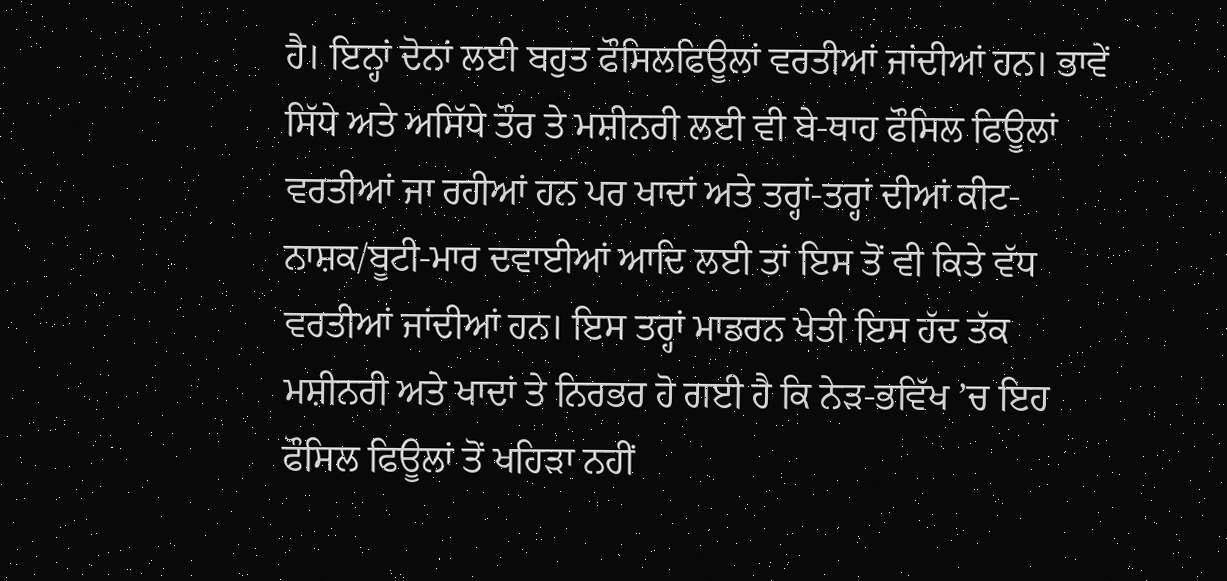ਹੈ। ਇਨ੍ਹਾਂ ਦੋਨਾਂ ਲਈ ਬਹੁਤ ਫੌਸਿਲਫਿਊਲਾਂ ਵਰਤੀਆਂ ਜਾਂਦੀਆਂ ਹਨ। ਭਾਵੇਂ ਸਿੱਧੇ ਅਤੇ ਅਸਿੱਧੇ ਤੌਰ ਤੇ ਮਸ਼ੀਨਰੀ ਲਈ ਵੀ ਬੇ-ਥਾਹ ਫੌਸਿਲ ਫਿਊਲਾਂ ਵਰਤੀਆਂ ਜਾ ਰਹੀਆਂ ਹਨ ਪਰ ਖਾਦਾਂ ਅਤੇ ਤਰ੍ਹਾਂ-ਤਰ੍ਹਾਂ ਦੀਆਂ ਕੀਟ-ਨਾਸ਼ਕ/ਬੂਟੀ-ਮਾਰ ਦਵਾਈਆਂ ਆਦਿ ਲਈ ਤਾਂ ਇਸ ਤੋਂ ਵੀ ਕਿਤੇ ਵੱਧ ਵਰਤੀਆਂ ਜਾਂਦੀਆਂ ਹਨ। ਇਸ ਤਰ੍ਹਾਂ ਮਾਡਰਨ ਖੇਤੀ ਇਸ ਹੱਦ ਤੱਕ ਮਸ਼ੀਨਰੀ ਅਤੇ ਖਾਦਾਂ ਤੇ ਨਿਰਭਰ ਹੋ ਗਈ ਹੈ ਕਿ ਨੇੜ-ਭਵਿੱਖ ’ਚ ਇਹ ਫੌਸਿਲ ਫਿਊਲਾਂ ਤੋਂ ਖਹਿੜਾ ਨਹੀਂ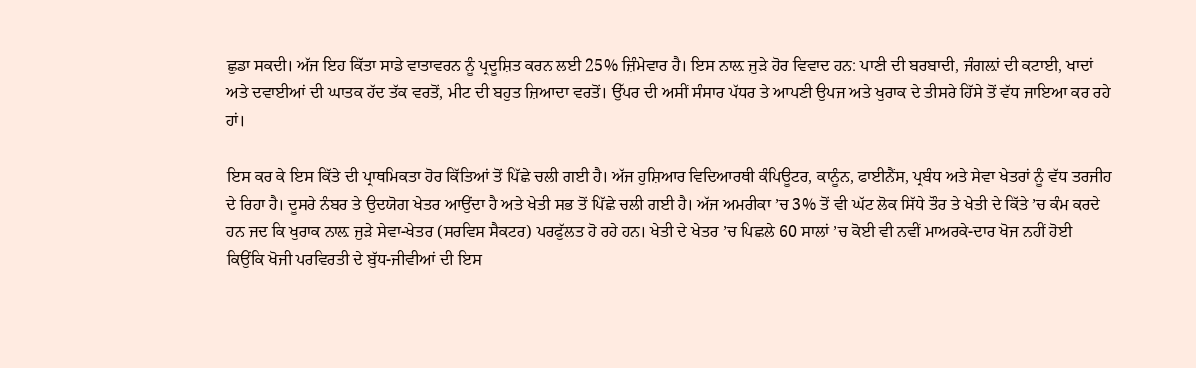ਛੁਡਾ ਸਕਦੀ। ਅੱਜ ਇਹ ਕਿੱਤਾ ਸਾਡੇ ਵਾਤਾਵਰਨ ਨੂੰ ਪ੍ਰਦੂਸ਼ਿਤ ਕਰਨ ਲਈ 25% ਜ਼ਿੰਮੇਵਾਰ ਹੈ। ਇਸ ਨਾਲ਼ ਜੁੜੇ ਹੋਰ ਵਿਵਾਦ ਹਨ: ਪਾਣੀ ਦੀ ਬਰਬਾਦੀ, ਜੰਗਲ਼ਾਂ ਦੀ ਕਟਾਈ, ਖਾਦਾਂ ਅਤੇ ਦਵਾਈਆਂ ਦੀ ਘਾਤਕ ਹੱਦ ਤੱਕ ਵਰਤੋਂ, ਮੀਟ ਦੀ ਬਹੁਤ ਜ਼ਿਆਦਾ ਵਰਤੋਂ। ਉੱਪਰ ਦੀ ਅਸੀਂ ਸੰਸਾਰ ਪੱਧਰ ਤੇ ਆਪਣੀ ਉਪਜ ਅਤੇ ਖੁਰਾਕ ਦੇ ਤੀਸਰੇ ਹਿੱਸੇ ਤੋਂ ਵੱਧ ਜਾਇਆ ਕਰ ਰਹੇ ਹਾਂ।

ਇਸ ਕਰ ਕੇ ਇਸ ਕਿੱਤੇ ਦੀ ਪ੍ਰਾਥਮਿਕਤਾ ਹੋਰ ਕਿੱਤਿਆਂ ਤੋਂ ਪਿੱਛੇ ਚਲੀ ਗਈ ਹੈ। ਅੱਜ ਹੁਸ਼ਿਆਰ ਵਿਦਿਆਰਥੀ ਕੰਪਿਊਟਰ, ਕਾਨੂੰਨ, ਫਾਈਨੈਂਸ, ਪ੍ਰਬੰਧ ਅਤੇ ਸੇਵਾ ਖੇਤਰਾਂ ਨੂੰ ਵੱਧ ਤਰਜੀਹ ਦੇ ਰਿਹਾ ਹੈ। ਦੂਸਰੇ ਨੰਬਰ ਤੇ ਉਦਯੋਗ ਖੇਤਰ ਆਉਂਦਾ ਹੈ ਅਤੇ ਖੇਤੀ ਸਭ ਤੋਂ ਪਿੱਛੇ ਚਲੀ ਗਈ ਹੈ। ਅੱਜ ਅਮਰੀਕਾ ’ਚ 3% ਤੋਂ ਵੀ ਘੱਟ ਲੋਕ ਸਿੱਧੇ ਤੌਰ ਤੇ ਖੇਤੀ ਦੇ ਕਿੱਤੇ ’ਚ ਕੰਮ ਕਰਦੇ ਹਨ ਜਦ ਕਿ ਖੁਰਾਕ ਨਾਲ਼ ਜੁੜੇ ਸੇਵਾ-ਖੇਤਰ (ਸਰਵਿਸ ਸੈਕਟਰ) ਪਰਫੁੱਲਤ ਹੋ ਰਹੇ ਹਨ। ਖੇਤੀ ਦੇ ਖੇਤਰ ’ਚ ਪਿਛਲੇ 60 ਸਾਲਾਂ ’ਚ ਕੋਈ ਵੀ ਨਵੀਂ ਮਾਅਰਕੇ-ਦਾਰ ਖੋਜ ਨਹੀਂ ਹੋਈ ਕਿਉਂਕਿ ਖੋਜੀ ਪਰਵਿਰਤੀ ਦੇ ਬੁੱਧ-ਜੀਵੀਆਂ ਦੀ ਇਸ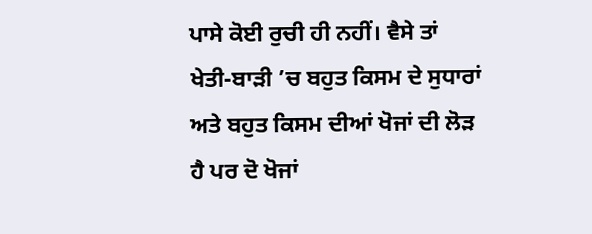ਪਾਸੇ ਕੋਈ ਰੁਚੀ ਹੀ ਨਹੀਂ। ਵੈਸੇ ਤਾਂ ਖੇਤੀ-ਬਾੜੀ ’ਚ ਬਹੁਤ ਕਿਸਮ ਦੇ ਸੁਧਾਰਾਂ ਅਤੇ ਬਹੁਤ ਕਿਸਮ ਦੀਆਂ ਖੋਜਾਂ ਦੀ ਲੋੜ ਹੈ ਪਰ ਦੋ ਖੋਜਾਂ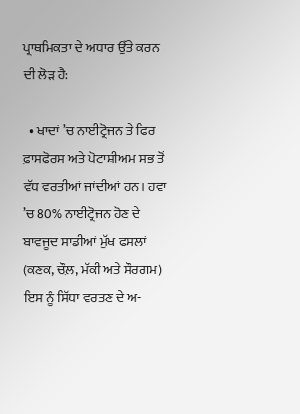ਪ੍ਰਾਥਮਿਕਤਾ ਦੇ ਅਧਾਰ ਉੱਤੇ ਕਰਨ ਦੀ ਲੋੜ ਹੈ:

  • ਖਾਦਾਂ ’ਚ ਨਾਈਟ੍ਰੋਜਨ ਤੇ ਫਿਰ ਫ਼ਾਸਫੋਰਸ ਅਤੇ ਪੋਟਾਸ਼ੀਅਮ ਸਭ ਤੋਂ ਵੱਧ ਵਰਤੀਆਂ ਜਾਂਦੀਆਂ ਹਨ। ਹਵਾ ’ਚ 80% ਨਾਈਟ੍ਰੋਜਨ ਹੋਣ ਦੇ ਬਾਵਜੂਦ ਸਾਡੀਆਂ ਮੁੱਖ ਫਸਲਾਂ (ਕਣਕ, ਚੌਲ਼, ਮੱਕੀ ਅਤੇ ਸੌਰਗਮ) ਇਸ ਨੂੰ ਸਿੱਧਾ ਵਰਤਣ ਦੇ ਅ-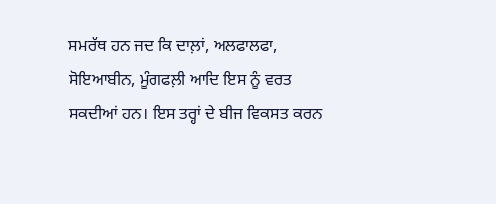ਸਮਰੱਥ ਹਨ ਜਦ ਕਿ ਦਾਲ਼ਾਂ, ਅਲਫਾਲਫਾ, ਸੋਇਆਬੀਨ, ਮੂੰਗਫਲ਼ੀ ਆਦਿ ਇਸ ਨੂੰ ਵਰਤ ਸਕਦੀਆਂ ਹਨ। ਇਸ ਤਰ੍ਹਾਂ ਦੇ ਬੀਜ ਵਿਕਸਤ ਕਰਨ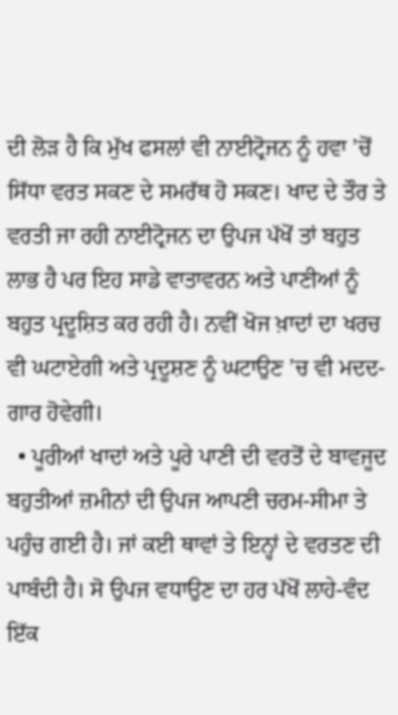ਦੀ ਲੋੜ ਹੈ ਕਿ ਮੁੱਖ ਫਸਲਾਂ ਵੀ ਨਾਈਟ੍ਰੋਜਨ ਨੂੰ ਹਵਾ ’ਚੋਂ ਸਿੱਧਾ ਵਰਤ ਸਕਣ ਦੇ ਸਮਰੱਥ ਹੋ ਸਕਣ। ਖਾਦ ਦੇ ਤੌਰ ਤੇ ਵਰਤੀ ਜਾ ਰਹੀ ਨਾਈਟ੍ਰੋਜਨ ਦਾ ਉਪਜ ਪੱਖੋਂ ਤਾਂ ਬਹੁਤ ਲਾਭ ਹੈ ਪਰ ਇਹ ਸਾਡੇ ਵਾਤਾਵਰਨ ਅਤੇ ਪਾਣੀਆਂ ਨੂੰ ਬਹੁਤ ਪ੍ਰਦੂਸ਼ਿਤ ਕਰ ਰਹੀ ਹੈ। ਨਵੀਂ ਖੋਜ ਖ਼ਾਦਾਂ ਦਾ ਖਰਚ ਵੀ ਘਟਾਏਗੀ ਅਤੇ ਪ੍ਰਦੂਸ਼ਣ ਨੂੰ ਘਟਾਉਣ ’ਚ ਵੀ ਮਦਦ-ਗਾਰ ਹੋਵੇਗੀ।
  • ਪੂਰੀਆਂ ਖਾਦਾਂ ਅਤੇ ਪੂਰੇ ਪਾਣੀ ਦੀ ਵਰਤੋਂ ਦੇ ਬਾਵਜੂਦ ਬਹੁਤੀਆਂ ਜ਼ਮੀਨਾਂ ਦੀ ਉਪਜ ਆਪਣੀ ਚਰਮ-ਸੀਮਾ ਤੇ ਪਹੁੰਚ ਗਈ ਹੈ। ਜਾਂ ਕਈ ਥਾਵਾਂ ਤੇ ਇਨ੍ਹਾਂ ਦੇ ਵਰਤਣ ਦੀ ਪਾਬੰਦੀ ਹੈ। ਸੋ ਉਪਜ ਵਧਾਉਣ ਦਾ ਹਰ ਪੱਖੋਂ ਲਾਹੇ-ਵੰਦ ਇੱਕ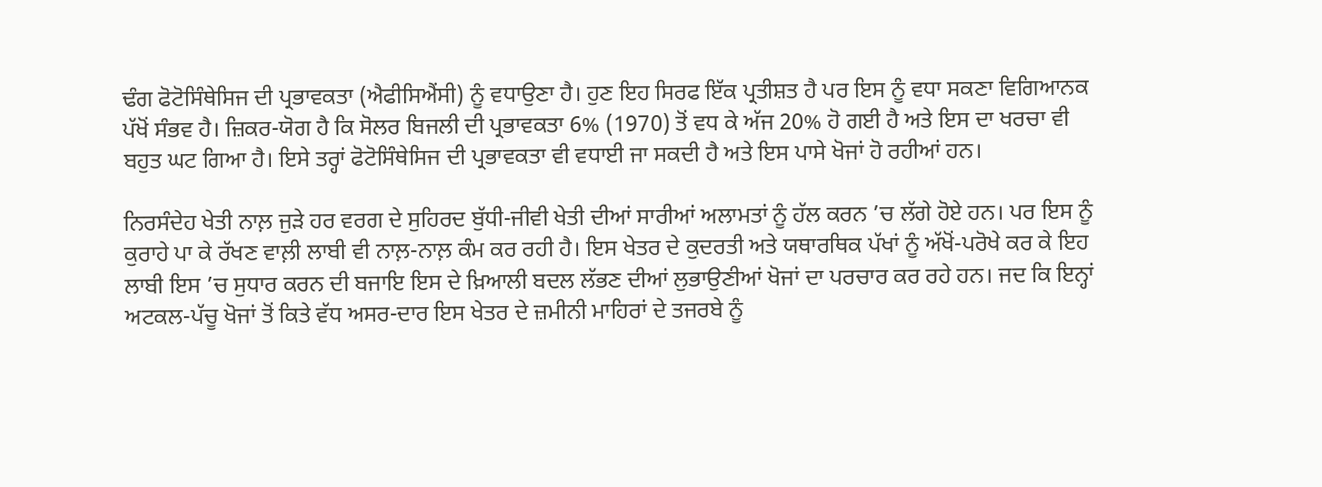ਢੰਗ ਫੋਟੋਸਿੰਥੇਸਿਜ ਦੀ ਪ੍ਰਭਾਵਕਤਾ (ਐਫੀਸਿਐਂਸੀ) ਨੂੰ ਵਧਾਉਣਾ ਹੈ। ਹੁਣ ਇਹ ਸਿਰਫ ਇੱਕ ਪ੍ਰਤੀਸ਼ਤ ਹੈ ਪਰ ਇਸ ਨੂੰ ਵਧਾ ਸਕਣਾ ਵਿਗਿਆਨਕ ਪੱਖੋਂ ਸੰਭਵ ਹੈ। ਜ਼ਿਕਰ-ਯੋਗ ਹੈ ਕਿ ਸੋਲਰ ਬਿਜਲੀ ਦੀ ਪ੍ਰਭਾਵਕਤਾ 6% (1970) ਤੋਂ ਵਧ ਕੇ ਅੱਜ 20% ਹੋ ਗਈ ਹੈ ਅਤੇ ਇਸ ਦਾ ਖਰਚਾ ਵੀ ਬਹੁਤ ਘਟ ਗਿਆ ਹੈ। ਇਸੇ ਤਰ੍ਹਾਂ ਫੋਟੋਸਿੰਥੇਸਿਜ ਦੀ ਪ੍ਰਭਾਵਕਤਾ ਵੀ ਵਧਾਈ ਜਾ ਸਕਦੀ ਹੈ ਅਤੇ ਇਸ ਪਾਸੇ ਖੋਜਾਂ ਹੋ ਰਹੀਆਂ ਹਨ।

ਨਿਰਸੰਦੇਹ ਖੇਤੀ ਨਾਲ਼ ਜੁੜੇ ਹਰ ਵਰਗ ਦੇ ਸੁਹਿਰਦ ਬੁੱਧੀ-ਜੀਵੀ ਖੇਤੀ ਦੀਆਂ ਸਾਰੀਆਂ ਅਲਾਮਤਾਂ ਨੂੰ ਹੱਲ ਕਰਨ ’ਚ ਲੱਗੇ ਹੋਏ ਹਨ। ਪਰ ਇਸ ਨੂੰ ਕੁਰਾਹੇ ਪਾ ਕੇ ਰੱਖਣ ਵਾਲ਼ੀ ਲਾਬੀ ਵੀ ਨਾਲ਼-ਨਾਲ਼ ਕੰਮ ਕਰ ਰਹੀ ਹੈ। ਇਸ ਖੇਤਰ ਦੇ ਕੁਦਰਤੀ ਅਤੇ ਯਥਾਰਥਿਕ ਪੱਖਾਂ ਨੂੰ ਅੱਖੋਂ-ਪਰੋਖੇ ਕਰ ਕੇ ਇਹ ਲਾਬੀ ਇਸ ’ਚ ਸੁਧਾਰ ਕਰਨ ਦੀ ਬਜਾਇ ਇਸ ਦੇ ਖ਼ਿਆਲੀ ਬਦਲ ਲੱਭਣ ਦੀਆਂ ਲੁਭਾਉਣੀਆਂ ਖੋਜਾਂ ਦਾ ਪਰਚਾਰ ਕਰ ਰਹੇ ਹਨ। ਜਦ ਕਿ ਇਨ੍ਹਾਂ ਅਟਕਲ-ਪੱਚੂ ਖੋਜਾਂ ਤੋਂ ਕਿਤੇ ਵੱਧ ਅਸਰ-ਦਾਰ ਇਸ ਖੇਤਰ ਦੇ ਜ਼ਮੀਨੀ ਮਾਹਿਰਾਂ ਦੇ ਤਜਰਬੇ ਨੂੰ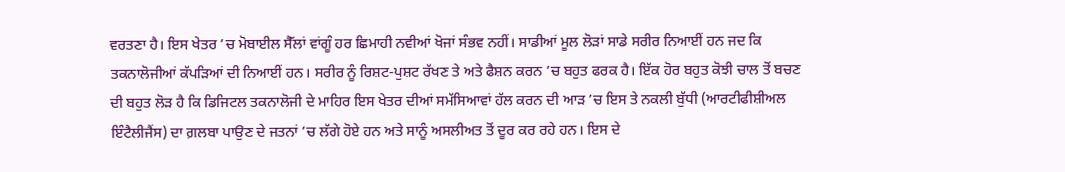ਵਰਤਣਾ ਹੈ। ਇਸ ਖੇਤਰ ’ਚ ਮੋਬਾਈਲ ਸੈੱਲਾਂ ਵਾਂਗੂੰ ਹਰ ਛਿਮਾਹੀ ਨਵੀਆਂ ਖੋਜਾਂ ਸੰਭਵ ਨਹੀਂ। ਸਾਡੀਆਂ ਮੂਲ ਲੋੜਾਂ ਸਾਡੇ ਸਰੀਰ ਨਿਆਈਂ ਹਨ ਜਦ ਕਿ ਤਕਨਾਲੋਜੀਆਂ ਕੱਪੜਿਆਂ ਦੀ ਨਿਆਈਂ ਹਨ। ਸਰੀਰ ਨੂੰ ਰਿਸ਼ਟ-ਪੁਸ਼ਟ ਰੱਖਣ ਤੇ ਅਤੇ ਫੈਸ਼ਨ ਕਰਨ ’ਚ ਬਹੁਤ ਫਰਕ ਹੈ। ਇੱਕ ਹੋਰ ਬਹੁਤ ਕੋਝੀ ਚਾਲ ਤੋਂ ਬਚਣ ਦੀ ਬਹੁਤ ਲੋੜ ਹੈ ਕਿ ਡਿਜਿਟਲ ਤਕਨਾਲੋਜੀ ਦੇ ਮਾਹਿਰ ਇਸ ਖੇਤਰ ਦੀਆਂ ਸਮੱਸਿਆਵਾਂ ਹੱਲ ਕਰਨ ਦੀ ਆੜ ’ਚ ਇਸ ਤੇ ਨਕਲੀ ਬੁੱਧੀ (ਆਰਟੀਫੀਸ਼ੀਅਲ ਇੰਟੈਲੀਜੈਂਸ) ਦਾ ਗ਼ਲਬਾ ਪਾਉਣ ਦੇ ਜਤਨਾਂ ’ਚ ਲੱਗੇ ਹੋਏ ਹਨ ਅਤੇ ਸਾਨੂੰ ਅਸਲੀਅਤ ਤੋਂ ਦੂਰ ਕਰ ਰਹੇ ਹਨ। ਇਸ ਦੇ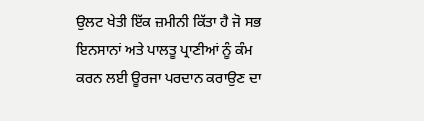ਉਲਟ ਖੇਤੀ ਇੱਕ ਜ਼ਮੀਨੀ ਕਿੱਤਾ ਹੈ ਜੋ ਸਭ ਇਨਸਾਨਾਂ ਅਤੇ ਪਾਲਤੂ ਪ੍ਰਾਣੀਆਂ ਨੂੰ ਕੰਮ ਕਰਨ ਲਈ ਊਰਜਾ ਪਰਦਾਨ ਕਰਾਉਣ ਦਾ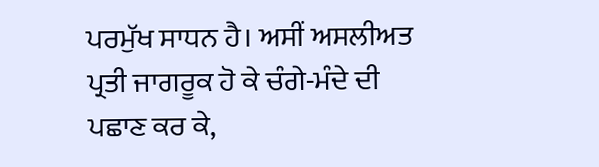ਪਰਮੁੱਖ ਸਾਧਨ ਹੈ। ਅਸੀਂ ਅਸਲੀਅਤ ਪ੍ਰਤੀ ਜਾਗਰੂਕ ਹੋ ਕੇ ਚੰਗੇ-ਮੰਦੇ ਦੀ ਪਛਾਣ ਕਰ ਕੇ,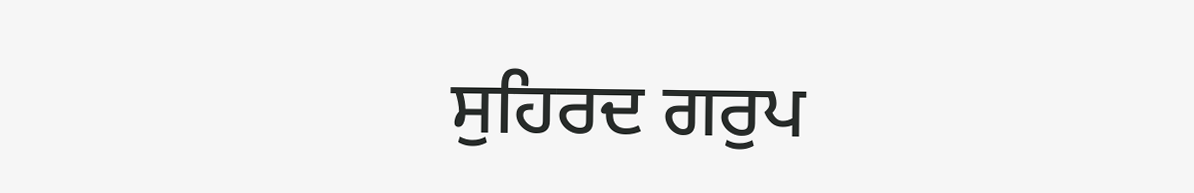ਸੁਹਿਰਦ ਗਰੁਪ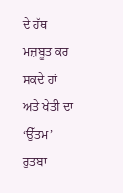ਦੇ ਹੱਥ ਮਜ਼ਬੂਤ ਕਰ ਸਕਦੇ ਹਾਂ ਅਤੇ ਖੇਤੀ ਦਾ ‘ਉੱਤਮ’ ਰੁਤਬਾ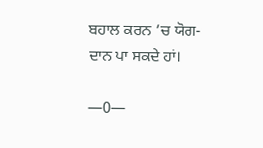ਬਹਾਲ ਕਰਨ ’ਚ ਯੋਗ-ਦਾਨ ਪਾ ਸਕਦੇ ਹਾਂ।

—0—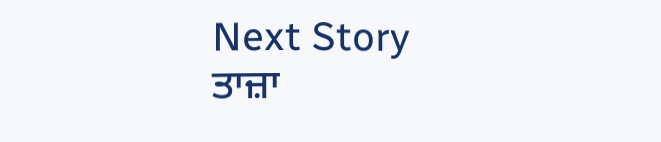Next Story
ਤਾਜ਼ਾ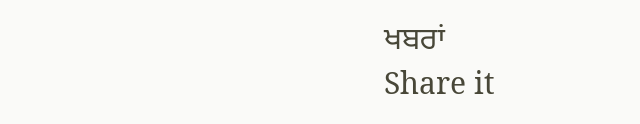ਖਬਰਾਂ
Share it